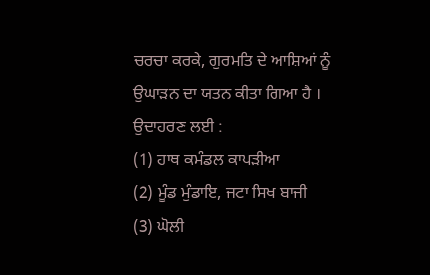ਚਰਚਾ ਕਰਕੇ, ਗੁਰਮਤਿ ਦੇ ਆਸ਼ਿਆਂ ਨੂੰ ਉਘਾੜਨ ਦਾ ਯਤਨ ਕੀਤਾ ਗਿਆ ਹੈ । ਉਦਾਹਰਣ ਲਈ :
(1) ਹਾਥ ਕਮੰਡਲ ਕਾਪੜੀਆ
(2) ਮੂੰਡ ਮੁੰਡਾਇ, ਜਟਾ ਸਿਖ ਬਾਜੀ
(3) ਘੋਲੀ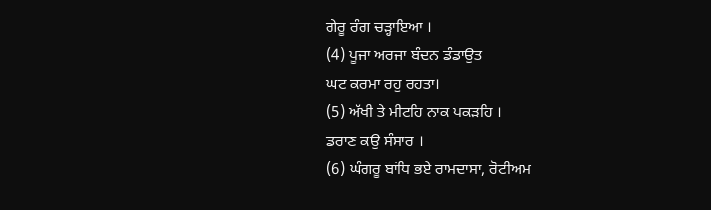ਗੇਰੂ ਰੰਗ ਚੜ੍ਹਾਇਆ ।
(4) ਪੂਜਾ ਅਰਜਾ ਬੰਦਨ ਡੰਡਾਉਤ
ਘਟ ਕਰਮਾ ਰਹੁ ਰਹਤਾ।
(5) ਅੱਖੀ ਤੇ ਮੀਟਹਿ ਨਾਕ ਪਕੜਹਿ ।
ਡਰਾਣ ਕਉ ਸੰਸਾਰ ।
(6) ਘੰਗਰੂ ਬਾਂਧਿ ਭਏ ਰਾਮਦਾਸਾ, ਰੋਟੀਅਮ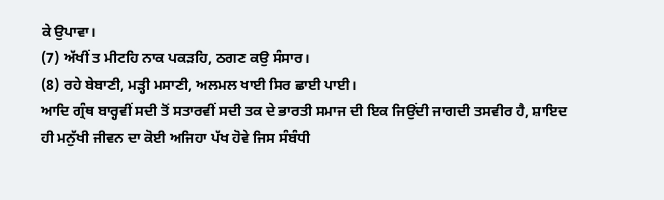ਕੇ ਉਪਾਵਾ।
(7) ਅੱਖੀਂ ਤ ਮੀਟਹਿ ਨਾਕ ਪਕੜਹਿ, ਠਗਣ ਕਉ ਸੰਸਾਰ।
(8) ਰਹੇ ਬੇਬਾਣੀ, ਮੜ੍ਹੀ ਮਸਾਣੀ, ਅਲਮਲ ਖਾਈ ਸਿਰ ਛਾਈ ਪਾਈ।
ਆਦਿ ਗ੍ਰੰਥ ਬਾਰ੍ਹਵੀਂ ਸਦੀ ਤੋਂ ਸਤਾਰਵੀਂ ਸਦੀ ਤਕ ਦੇ ਭਾਰਤੀ ਸਮਾਜ ਦੀ ਇਕ ਜਿਉਂਦੀ ਜਾਗਦੀ ਤਸਵੀਰ ਹੈ, ਸ਼ਾਇਦ ਹੀ ਮਨੁੱਖੀ ਜੀਵਨ ਦਾ ਕੋਈ ਅਜਿਹਾ ਪੱਖ ਹੋਵੇ ਜਿਸ ਸੰਬੰਧੀ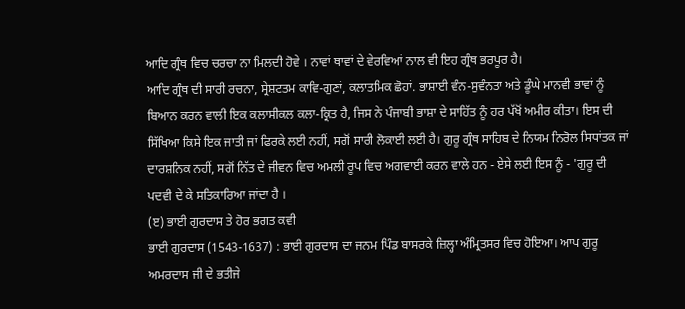ਆਦਿ ਗ੍ਰੰਥ ਵਿਚ ਚਰਚਾ ਨਾ ਮਿਲਦੀ ਹੋਵੇ । ਨਾਵਾਂ ਥਾਵਾਂ ਦੇ ਵੇਰਵਿਆਂ ਨਾਲ ਵੀ ਇਹ ਗ੍ਰੰਥ ਭਰਪੂਰ ਹੈ।
ਆਦਿ ਗ੍ਰੰਥ ਦੀ ਸਾਰੀ ਰਚਨਾ, ਸ੍ਰੇਸ਼ਟਤਮ ਕਾਵਿ-ਗੁਣਾਂ, ਕਲਾਤਮਿਕ ਛੋਹਾਂ. ਭਾਸ਼ਾਈ ਵੰਨ-ਸੁਵੰਨਤਾ ਅਤੇ ਡੂੰਘੇ ਮਾਨਵੀ ਭਾਵਾਂ ਨੂੰ ਬਿਆਨ ਕਰਨ ਵਾਲੀ ਇਕ ਕਲਾਸੀਕਲ ਕਲਾ-ਕ੍ਰਿਤ ਹੈ, ਜਿਸ ਨੇ ਪੰਜਾਬੀ ਭਾਸ਼ਾ ਦੇ ਸਾਹਿੱਤ ਨੂੰ ਹਰ ਪੱਖੋਂ ਅਮੀਰ ਕੀਤਾ। ਇਸ ਦੀ ਸਿੱਖਿਆ ਕਿਸੇ ਇਕ ਜਾਤੀ ਜਾਂ ਫਿਰਕੇ ਲਈ ਨਹੀਂ, ਸਗੋਂ ਸਾਰੀ ਲੋਕਾਈ ਲਈ ਹੈ। ਗੁਰੂ ਗ੍ਰੰਥ ਸਾਹਿਬ ਦੇ ਨਿਯਮ ਨਿਰੋਲ ਸਿਧਾਂਤਕ ਜਾਂ ਦਾਰਸ਼ਨਿਕ ਨਹੀਂ, ਸਗੋਂ ਨਿੱਤ ਦੇ ਜੀਵਨ ਵਿਚ ਅਮਲੀ ਰੂਪ ਵਿਚ ਅਗਵਾਈ ਕਰਨ ਵਾਲੇ ਹਨ - ਏਸੇ ਲਈ ਇਸ ਨੂੰ - 'ਗੁਰੂ ਦੀ ਪਦਵੀ ਦੇ ਕੇ ਸਤਿਕਾਰਿਆ ਜਾਂਦਾ ਹੈ ।
(ੲ) ਭਾਈ ਗੁਰਦਾਸ ਤੇ ਹੋਰ ਭਗਤ ਕਵੀ
ਭਾਈ ਗੁਰਦਾਸ (1543-1637) : ਭਾਈ ਗੁਰਦਾਸ ਦਾ ਜਨਮ ਪਿੰਡ ਬਾਸਰਕੇ ਜ਼ਿਲ੍ਹਾ ਅੰਮ੍ਰਿਤਸਰ ਵਿਚ ਹੋਇਆ। ਆਪ ਗੁਰੂ ਅਮਰਦਾਸ ਜੀ ਦੇ ਭਤੀਜੇ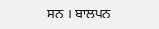ਸਨ । ਬਾਲਪਨ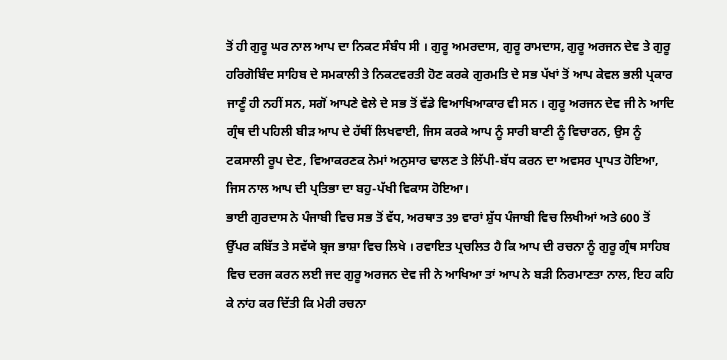ਤੋਂ ਹੀ ਗੁਰੂ ਘਰ ਨਾਲ ਆਪ ਦਾ ਨਿਕਟ ਸੰਬੰਧ ਸੀ । ਗੁਰੂ ਅਮਰਦਾਸ, ਗੁਰੂ ਰਾਮਦਾਸ, ਗੁਰੂ ਅਰਜਨ ਦੇਵ ਤੇ ਗੁਰੂ ਹਰਿਗੋਬਿੰਦ ਸਾਹਿਬ ਦੇ ਸਮਕਾਲੀ ਤੇ ਨਿਕਟਵਰਤੀ ਹੋਣ ਕਰਕੇ ਗੁਰਮਤਿ ਦੇ ਸਭ ਪੱਖਾਂ ਤੋਂ ਆਪ ਕੇਵਲ ਭਲੀ ਪ੍ਰਕਾਰ ਜਾਣੂੰ ਹੀ ਨਹੀਂ ਸਨ, ਸਗੋਂ ਆਪਣੇ ਵੇਲੇ ਦੇ ਸਭ ਤੋਂ ਵੱਡੇ ਵਿਆਖਿਆਕਾਰ ਵੀ ਸਨ । ਗੁਰੂ ਅਰਜਨ ਦੇਵ ਜੀ ਨੇ ਆਦਿ ਗ੍ਰੰਥ ਦੀ ਪਹਿਲੀ ਬੀੜ ਆਪ ਦੇ ਹੱਥੀਂ ਲਿਖਵਾਈ, ਜਿਸ ਕਰਕੇ ਆਪ ਨੂੰ ਸਾਰੀ ਬਾਣੀ ਨੂੰ ਵਿਚਾਰਨ, ਉਸ ਨੂੰ ਟਕਸਾਲੀ ਰੂਪ ਦੇਣ, ਵਿਆਕਰਣਕ ਨੇਮਾਂ ਅਨੁਸਾਰ ਢਾਲਣ ਤੇ ਲਿੱਪੀ-ਬੱਧ ਕਰਨ ਦਾ ਅਵਸਰ ਪ੍ਰਾਪਤ ਹੋਇਆ, ਜਿਸ ਨਾਲ ਆਪ ਦੀ ਪ੍ਰਤਿਭਾ ਦਾ ਬਹੁ-ਪੱਖੀ ਵਿਕਾਸ ਹੋਇਆ।
ਭਾਈ ਗੁਰਦਾਸ ਨੇ ਪੰਜਾਬੀ ਵਿਚ ਸਭ ਤੋਂ ਵੱਧ, ਅਰਥਾਤ 39 ਵਾਰਾਂ ਸ਼ੁੱਧ ਪੰਜਾਬੀ ਵਿਚ ਲਿਖੀਆਂ ਅਤੇ 600 ਤੋਂ ਉੱਪਰ ਕਬਿੱਤ ਤੇ ਸਵੱਯੇ ਬ੍ਰਜ ਭਾਸ਼ਾ ਵਿਚ ਲਿਖੇ । ਰਵਾਇਤ ਪ੍ਰਚਲਿਤ ਹੈ ਕਿ ਆਪ ਦੀ ਰਚਨਾ ਨੂੰ ਗੁਰੂ ਗ੍ਰੰਥ ਸਾਹਿਬ ਵਿਚ ਦਰਜ ਕਰਨ ਲਈ ਜਦ ਗੁਰੂ ਅਰਜਨ ਦੇਵ ਜੀ ਨੇ ਆਖਿਆ ਤਾਂ ਆਪ ਨੇ ਬੜੀ ਨਿਰਮਾਣਤਾ ਨਾਲ, ਇਹ ਕਹਿ ਕੇ ਨਾਂਹ ਕਰ ਦਿੱਤੀ ਕਿ ਮੇਰੀ ਰਚਨਾ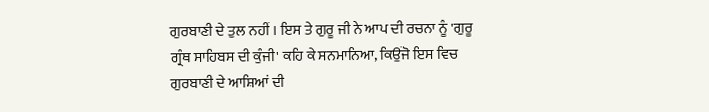ਗੁਰਬਾਣੀ ਦੇ ਤੁਲ ਨਹੀਂ । ਇਸ ਤੇ ਗੁਰੂ ਜੀ ਨੇ ਆਪ ਦੀ ਰਚਨਾ ਨੂੰ 'ਗੁਰੂ ਗ੍ਰੰਥ ਸਾਹਿਬਸ ਦੀ ਕੁੰਜੀ' ਕਹਿ ਕੇ ਸਨਮਾਨਿਆ, ਕਿਉਂਜੋ ਇਸ ਵਿਚ ਗੁਰਬਾਣੀ ਦੇ ਆਸ਼ਿਆਂ ਦੀ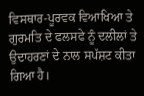ਵਿਸਥਾਰ-ਪੂਰਵਕ ਵਿਆਖਿਆ ਤੇ ਗੁਰਮਤਿ ਦੇ ਫਲਸਫੇ ਨੂੰ ਦਲੀਲਾਂ ਤੇ ਉਦਾਹਰਣਾਂ ਦੇ ਨਾਲ ਸਪੱਸ਼ਟ ਕੀਤਾ ਗਿਆ ਹੈ।